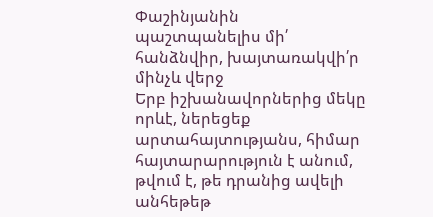Փաշինյանին պաշտպանելիս մի՛ հանձնվիր, խայտառակվի՛ր մինչև վերջ
Երբ իշխանավորներից մեկը որևէ, ներեցեք արտահայտությանս, հիմար հայտարարություն է անում, թվում է, թե դրանից ավելի անհեթեթ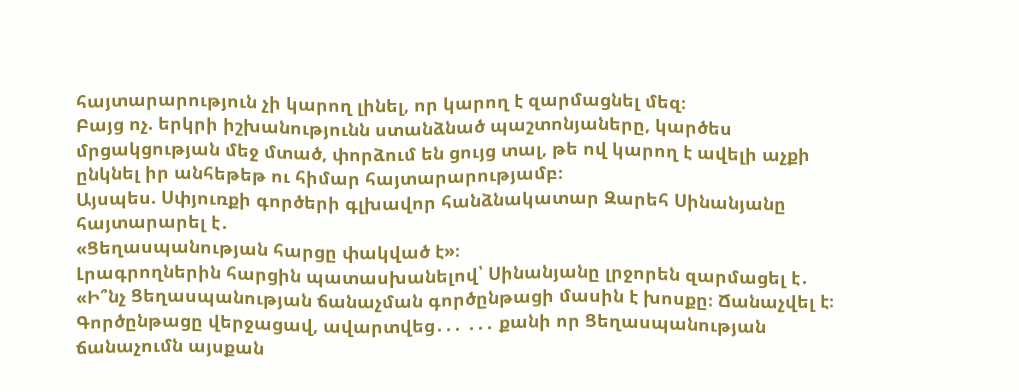հայտարարություն չի կարող լինել, որ կարող է զարմացնել մեզ։
Բայց ոչ. երկրի իշխանությունն ստանձնած պաշտոնյաները, կարծես մրցակցության մեջ մտած, փորձում են ցույց տալ, թե ով կարող է ավելի աչքի ընկնել իր անհեթեթ ու հիմար հայտարարությամբ։
Այսպես. Սփյուռքի գործերի գլխավոր հանձնակատար Զարեհ Սինանյանը հայտարարել է․
«Ցեղասպանության հարցը փակված է»։
Լրագրողներին հարցին պատասխանելով՝ Սինանյանը լրջորեն զարմացել է․
«Ի՞նչ Ցեղասպանության ճանաչման գործընթացի մասին է խոսքը։ Ճանաչվել է։ Գործընթացը վերջացավ, ավարտվեց․․․ ․․․ քանի որ Ցեղասպանության ճանաչումն այսքան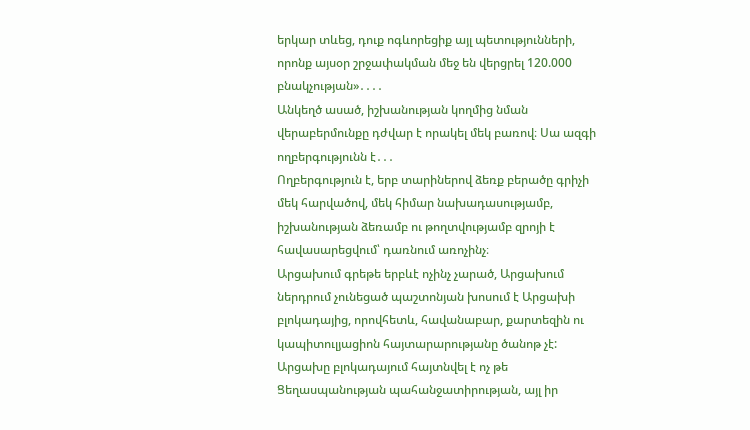երկար տևեց, դուք ոգևորեցիք այլ պետությունների, որոնք այսօր շրջափակման մեջ են վերցրել 120.000 բնակչության»․․․․
Անկեղծ ասած, իշխանության կողմից նման վերաբերմունքը դժվար է որակել մեկ բառով։ Սա ազգի ողբերգությունն է․․․
Ողբերգություն է, երբ տարիներով ձեռք բերածը գրիչի մեկ հարվածով, մեկ հիմար նախադասությամբ, իշխանության ձեռամբ ու թողտվությամբ զրոյի է հավասարեցվում՝ դառնում առոչինչ։
Արցախում գրեթե երբևէ ոչինչ չարած, Արցախում ներդրում չունեցած պաշտոնյան խոսում է Արցախի բլոկադայից, որովհետև, հավանաբար, քարտեզին ու կապիտուլյացիոն հայտարարությանը ծանոթ չէ: Արցախը բլոկադայում հայտնվել է ոչ թե Ցեղասպանության պահանջատիրության, այլ իր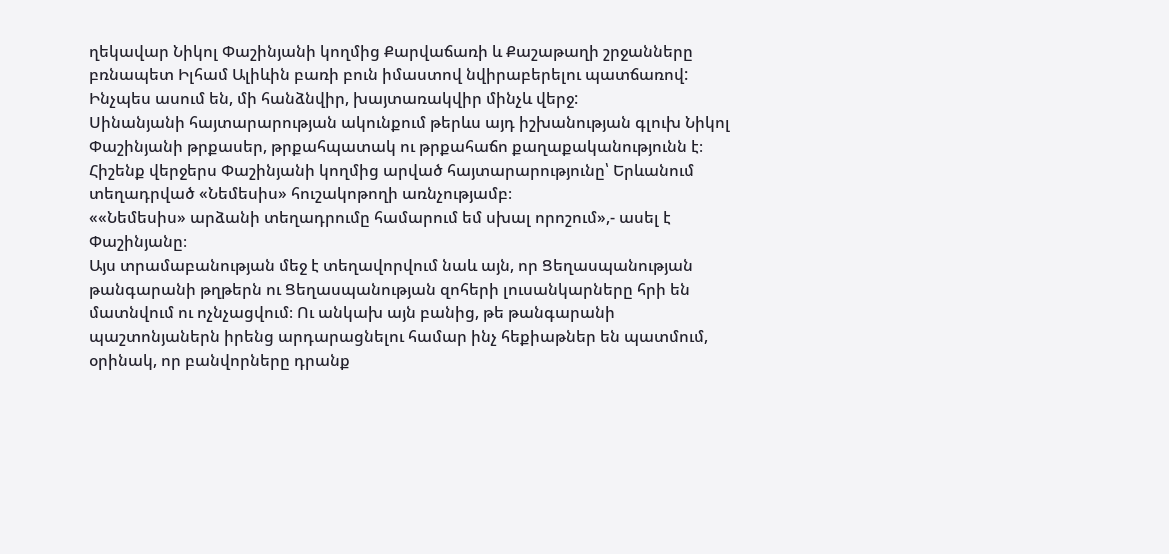ղեկավար Նիկոլ Փաշինյանի կողմից Քարվաճառի և Քաշաթաղի շրջանները բռնապետ Իլհամ Ալիևին բառի բուն իմաստով նվիրաբերելու պատճառով:
Ինչպես ասում են, մի հանձնվիր, խայտառակվիր մինչև վերջ:
Սինանյանի հայտարարության ակունքում թերևս այդ իշխանության գլուխ Նիկոլ Փաշինյանի թրքասեր, թրքահպատակ ու թրքահաճո քաղաքականությունն է։
Հիշենք վերջերս Փաշինյանի կողմից արված հայտարարությունը՝ Երևանում տեղադրված «Նեմեսիս» հուշակոթողի առնչությամբ։
««Նեմեսիս» արձանի տեղադրումը համարում եմ սխալ որոշում»,- ասել է Փաշինյանը։
Այս տրամաբանության մեջ է տեղավորվում նաև այն, որ Ցեղասպանության թանգարանի թղթերն ու Ցեղասպանության զոհերի լուսանկարները հրի են մատնվում ու ոչնչացվում։ Ու անկախ այն բանից, թե թանգարանի պաշտոնյաներն իրենց արդարացնելու համար ինչ հեքիաթներ են պատմում, օրինակ, որ բանվորները դրանք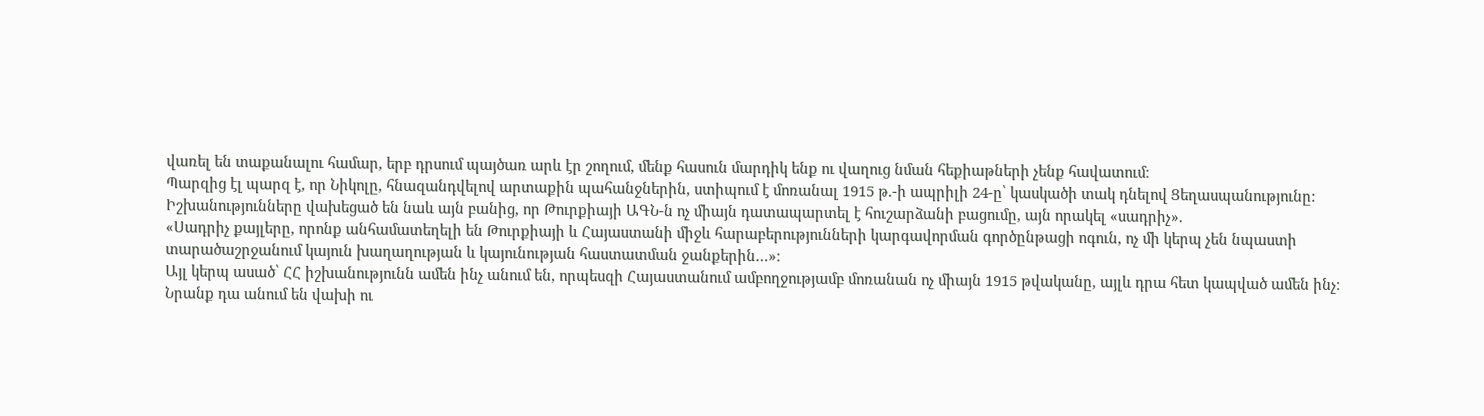վառել են տաքանալու համար, երբ դրսում պայծառ արև էր շողում, մենք հասուն մարդիկ ենք ու վաղուց նման հեքիաթների չենք հավատում։
Պարզից էլ պարզ է, որ Նիկոլը, հնազանդվելով արտաքին պահանջներին, ստիպում է մոռանալ 1915 թ.-ի ապրիլի 24-ը՝ կասկածի տակ դնելով Ցեղասպանությունը:
Իշխանությունները վախեցած են նաև այն բանից, որ Թուրքիայի ԱԳՆ-ն ոչ միայն դատապարտել է հուշարձանի բացումը, այն որակել «սադրիչ».
«Սադրիչ քայլերը, որոնք անհամատեղելի են Թուրքիայի և Հայաստանի միջև հարաբերությունների կարգավորման գործընթացի ոգուն, ոչ մի կերպ չեն նպաստի տարածաշրջանում կայուն խաղաղության և կայունության հաստատման ջանքերին…»։
Այլ կերպ ասած՝ ՀՀ իշխանությունն ամեն ինչ անում են, որպեսզի Հայաստանում ամբողջությամբ մոռանան ոչ միայն 1915 թվականը, այլև դրա հետ կապված ամեն ինչ։
Նրանք դա անում են վախի ու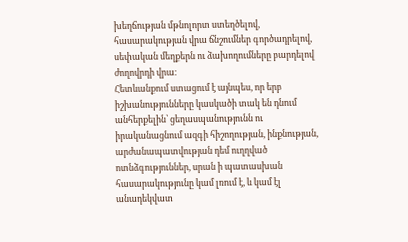խեղճության մթնոլորտ ստեղծելով, հասարակության վրա ճնշումներ գործադրելով, սեփական մեղքերն ու ձախողումները բարդելով ժողովրդի վրա։
Հետևանքում ստացում է այնպես, որ երբ իշխանությունները կասկածի տակ են դնում անհերքելին՝ ցեղասպանությունն ու իրականացնում ազգի հիշողության, ինքնության, արժանապատվության դեմ ուղղված ոտնձգություններ, սրան ի պատասխան հասարակությունը կամ լռում է, և կամ էլ անադեկվատ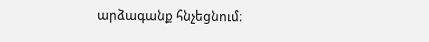արձագանք հնչեցնում։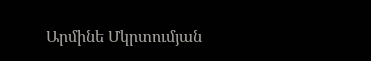Արմինե Մկրտումյան